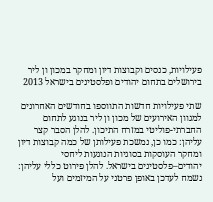פעילויות, כנסים וקבוצות דיון ומחקר במכון ון ליר בירושלים בתחום יהודים ופלסטינים בישראל 2013

שתי פעילויות חדשות התווספו בחודשים האחרונים למגוון האירועים של מכון ון ליר בנוגע לתחום החברתי-פוליטי במזרח התיכון. להלן הסבר קצר עליהן: כמו כן, נמשכת פעילותן של כמה קבוצות דיון ומחקר העוסקות בסוגיות הנוגעות ליחסי יהודים–פלסטינים בישראל. להלן פירוט כללי עליהן: נשמח לעדכן באופן פרטני על המיזמים ועל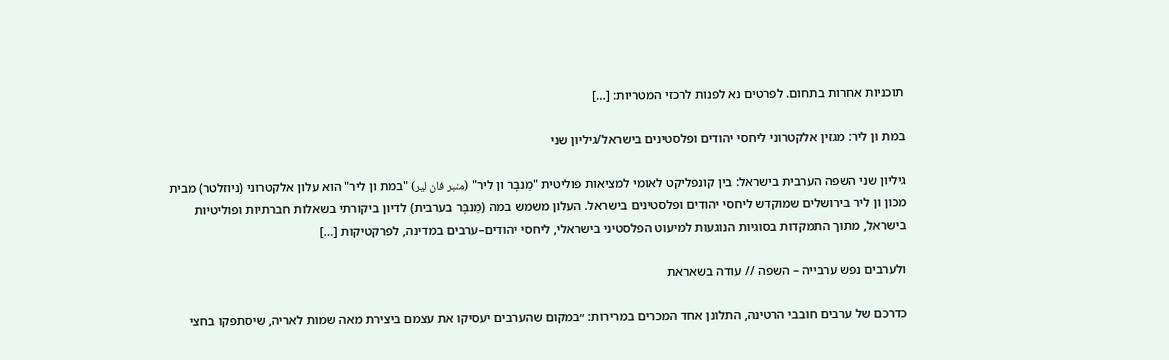תוכניות אחרות בתחום. לפרטים נא לפנות לרכזי המטריות: […]

במת ון ליר: מגזין אלקטרוני ליחסי יהודים ופלסטינים בישראל/גיליון שני

גיליון שני השפה הערבית בישראל: בין קונפליקט לאומי למציאות פוליטית "מַנבָּר ון ליר" (منبر فان لير) "במת ון ליר" הוא עלון אלקטרוני (ניוזלטר) מבית מכון ון ליר בירושלים שמוקדש ליחסי יהודים ופלסטינים בישראל. העלון משמש במה (מַנבָּר בערבית) לדיון ביקורתי בשאלות חברתיות ופוליטיות בישראל, מתוך התמקדות בסוגיות הנוגעות למיעוט הפלסטיני בישראלי, ליחסי יהודים–ערבים במדינה, לפרקטיקות […]

ולערבים נפש ערבייה – השפה // עודה בשאראת

כדרכם של ערבים חובבי הרטינה, התלונן אחד המכרים במרירות: ״במקום שהערבים יעסיקו את עצמם ביצירת מאה שמות לאריה, שיסתפקו בחצי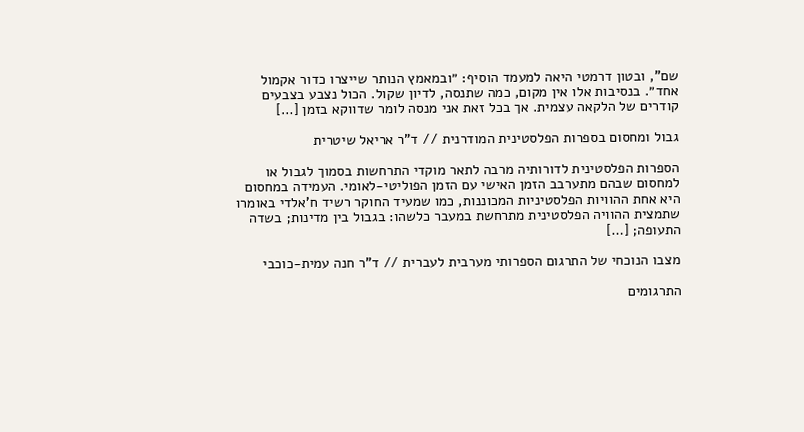שם", ובטון דרמטי היאה למעמד הוסיף: ״ובמאמץ הנותר שייצרו כדור אקמול אחד״. בנסיבות אלו אין מקום, כמה שתנסה, לדיון שקול. הכול נצבע בצבעים קודרים של הלקאה עצמית. אך בכל זאת אני מנסה לומר שדווקא בזמן […]

גבול ומחסום בספרות הפלסטינית המודרנית // ד"ר אריאל שיטרית

הספרות הפלסטינית לדורותיה מרבה לתאר מוקדי התרחשות בסמוך לגבול או למחסום שבהם מתערבב הזמן האישי עם הזמן הפוליטי-לאומי. העמידה במחסום היא אחת ההוויות הפלסטיניות המכוננות, כמו שמעיד החוקר רשיד ח'אלדי באומרו שתמצית ההוויה הפלסטינית מתרחשת במעבר כלשהו: בגבול בין מדינות; בשדה התעופה; […]

מצבו הנוכחי של התרגום הספרותי מערבית לעברית // ד"ר חנה עמית-כוכבי

התרגומים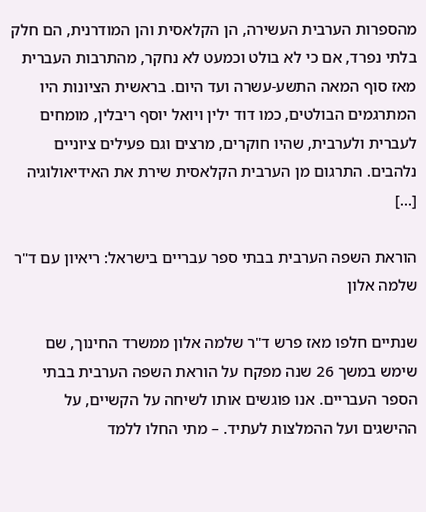מהספרות הערבית העשירה, הן הקלאסית והן המודרנית, הם חלק בלתי נפרד, אם כי לא בולט וכמעט לא נחקר, מהתרבות העברית מאז סוף המאה התשע-עשרה ועד היום. בראשית הציונות היו המתרגמים הבולטים, כמו דוד ילין ויואל יוסף ריבלין, מומחים לעברית ולערבית, שהיו חוקרים, מרצים וגם פעילים ציוניים נלהבים. התרגום מן הערבית הקלאסית שירת את האידיאולוגיה […]

הוראת השפה הערבית בבתי ספר עבריים בישראל: ריאיון עם ד"ר שלמה אלון

שנתיים חלפו מאז פרש ד"ר שלמה אלון ממשרד החינוך, שם שימש במשך 26 שנה מפקח על הוראת השפה הערבית בבתי הספר העבריים. אנו פוגשים אותו לשיחה על הקשיים, על ההישגים ועל ההמלצות לעתיד. – מתי החלו ללמד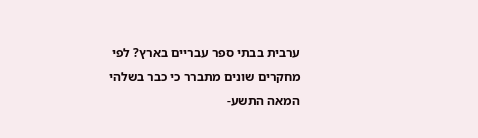ערבית בבתי ספר עבריים בארץ? לפי מחקרים שונים מתברר כי כבר בשלהי המאה התשע-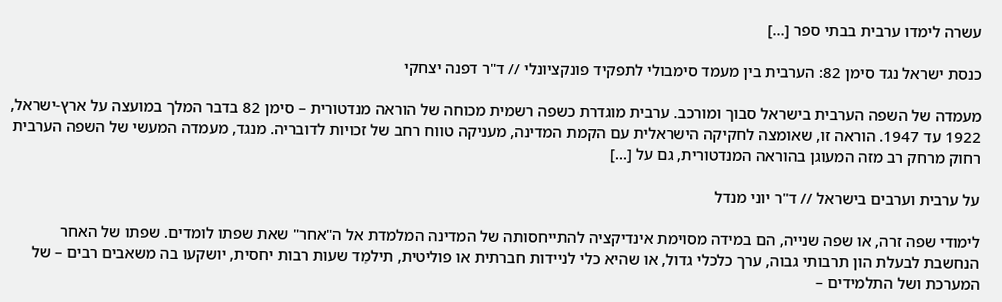עשרה לימדו ערבית בבתי ספר […]

כנסת ישראל נגד סימן 82: הערבית בין מעמד סימבולי לתפקיד פונקציונלי // ד"ר דפנה יצחקי

מעמדה של השפה הערבית בישראל סבוך ומורכב. ערבית מוגדרת כשפה רשמית מכוחה של הוראה מנדטורית – סימן 82 בדבר המלך במועצה על ארץ-ישראל, 1922 עד 1947. הוראה זו, שאומצה לחקיקה הישראלית עם הקמת המדינה, מעניקה טווח רחב של זכויות לדובריה. מנגד, מעמדה המעשי של השפה הערבית רחוק מרחק רב מזה המעוגן בהוראה המנדטורית, גם על […]

על ערבית וערבים בישראל // ד"ר יוני מנדל

לימודי שפה זרה, או שפה שנייה, הם במידה מסוימת אינדיקציה להתייחסותה של המדינה המלמדת אל ה"אחר" שאת שפתו לומדים. שפתו של האחר הנחשבת לבעלת הון תרבותי גבוה, ערך כלכלי גדול, או שהיא כלי לניידות חברתית או פוליטית, תילמֵד שעות רבות יחסית, יושקעו בה משאבים רבים – של המערכת ושל התלמידים –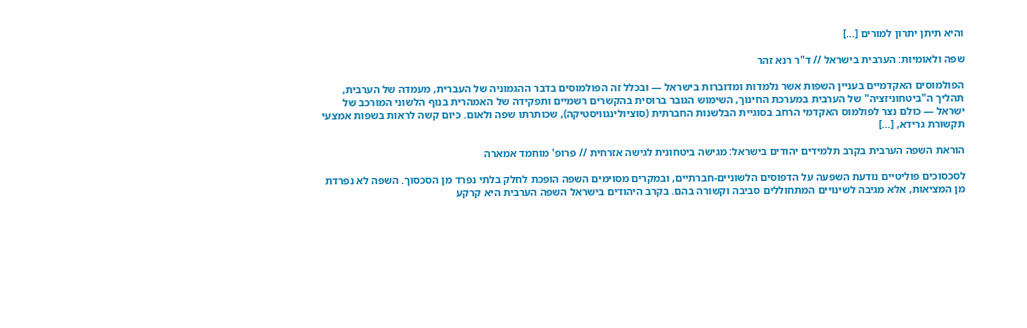והיא תיתן יתרון למורים […]

שפה ולאומיות: הערבית בישראל // ד"ר רנא זהר

הפולמוסים האקדמיים בעניין השפות אשר נלמדות ומדוברות בישראל — ובכלל זה הפולמוסים בדבר ההגמוניה של העברית, מעמדה של הערבית, תהליך ה"ביטחוניזציה" של הערבית במערכת החינוך, השימוש הגובר ברוסית בהקשרים רשמיים ותפקידה של האמהרית בנוף הלשוני המורכב של ישראל — כולם נצר לפולמוס האקדמי הרחב בסוגיית הבלשנות החברתית (סוציולינגוויסטיקה), שכותרתו שפה ולאום. כיום קשה לראות בשפות אמצעי תקשורת גרידא, […]

הוראת השפה הערבית בקרב תלמידים יהודים בישראל: מגישה ביטחונית לגישה אזרחית // פרופ' מוחמד אמארה

לסכסוכים פוליטיים נודעת השפעה על הדפוסים הלשוניים-חברתיים, ובמקרים מסוימים השפה הופכת לחלק בלתי נפרד מן הסכסוך. השפה לא נפרדת מן המציאות, אלא מגיבה לשינויים המתחוללים סביבה וקשורה בהם. בקרב היהודים בישראל השפה הערבית היא קרקע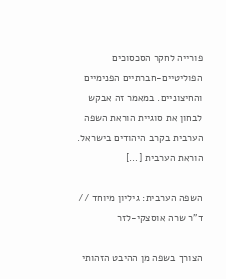פורייה לחקר הסכסוכים הפוליטיים-חברתיים הפנימיים והחיצוניים. במאמר זה אבקש לבחון את סוגיית הוראת השפה הערבית בקרב היהודים בישראל. הוראת הערבית […]

השפה הערבית: גיליון מיוחד // ד"ר שרה אוסצקי-לזר

הצורך בשפה מן ההיבט הזהותי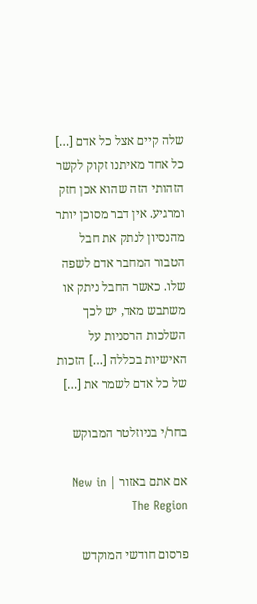שלה קיים אצל כל אדם […] כל אחד מאיתנו זקוק לקשר הזהותי הזה שהוא אכן חזק ומרגיע. אין דבר מסוכן יותר מהנסיון לנתק את חבל הטבור המחבר אדם לשפה שלו. כאשר החבל ניתק או משתבש מאד, יש לכך השלכות הרסניות על האישיות בכללה […] הזכות של כל אדם לשמר את […]

בחר/י בניוזלטר המבוקש

אם אתם באזור | New in The Region

פרסום חודשי המוקדש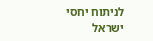לניתוח יחסי ישראל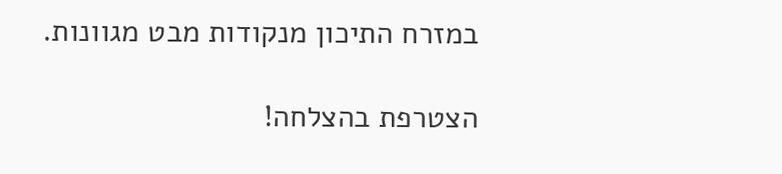במזרח התיכון מנקודות מבט מגוונות.

הצטרפת בהצלחה!